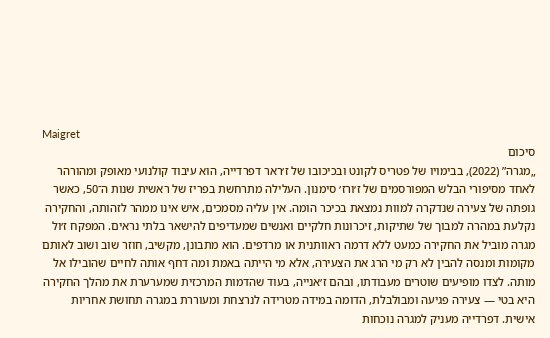Maigret
סיכום
„מגרה” (2022), בבימויו של פטריס לקונט ובכיכובו של ז׳ראר דפרדייה, הוא עיבוד קולנועי מאופק ומהורהר לאחד מסיפורי הבלש המפורסמים של ז׳ורז׳ סימנון. העלילה מתרחשת בפריז של ראשית שנות ה־50, כאשר גופתה של צעירה שנדקרה למוות נמצאת בכיכר הומה. אין עליה מסמכים, איש אינו ממהר לזהותה, והחקירה נקלעת במהרה למבוך של שתיקות, זיכרונות חלקיים ואנשים שמעדיפים להישאר בלתי נראים. המפקח ז׳ול מגרה מוביל את החקירה כמעט ללא דרמה ראוותנית או מרדפים. הוא מתבונן, מקשיב, חוזר שוב ושוב לאותם מקומות ומנסה להבין לא רק מי הרג את הצעירה, אלא מי הייתה באמת ומה דחף אותה לחיים שהובילו אל מותה. לצדו מופיעים שוטרים מעבודתו, ובהם ז׳אנייה, בעוד שהדמות המרכזית שמערערת את מהלך החקירה היא בטי — צעירה פגיעה ומבולבלת, הדומה במידה מטרידה לנרצחת ומעוררת במגרה תחושת אחריות אישית. דפרדייה מעניק למגרה נוכחות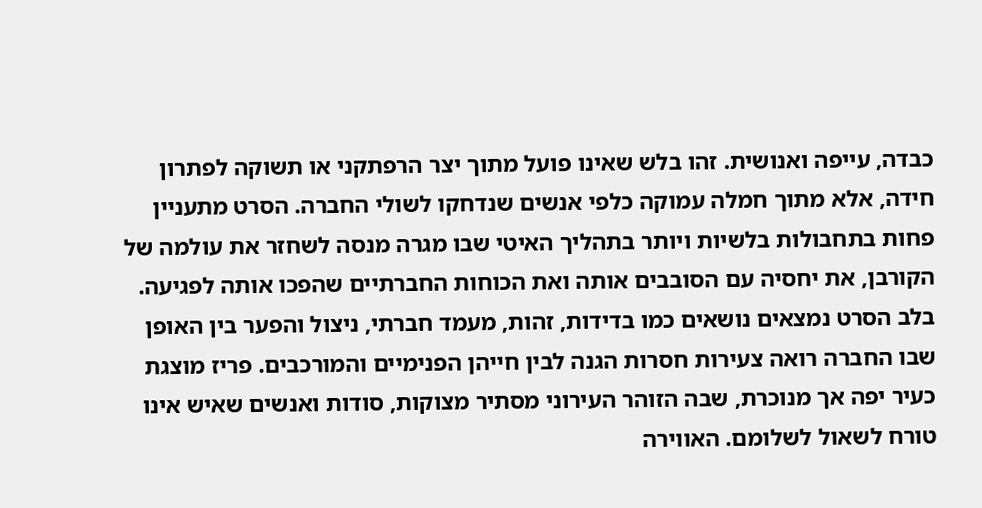כבדה, עייפה ואנושית. זהו בלש שאינו פועל מתוך יצר הרפתקני או תשוקה לפתרון חידה, אלא מתוך חמלה עמוקה כלפי אנשים שנדחקו לשולי החברה. הסרט מתעניין פחות בתחבולות בלשיות ויותר בתהליך האיטי שבו מגרה מנסה לשחזר את עולמה של הקורבן, את יחסיה עם הסובבים אותה ואת הכוחות החברתיים שהפכו אותה לפגיעה. בלב הסרט נמצאים נושאים כמו בדידות, זהות, מעמד חברתי, ניצול והפער בין האופן שבו החברה רואה צעירות חסרות הגנה לבין חייהן הפנימיים והמורכבים. פריז מוצגת כעיר יפה אך מנוכרת, שבה הזוהר העירוני מסתיר מצוקות, סודות ואנשים שאיש אינו טורח לשאול לשלומם. האווירה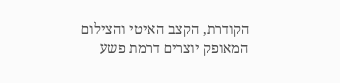הקודרת, הקצב האיטי והצילום המאופק יוצרים דרמת פשע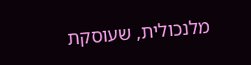מלנכולית, שעוסקת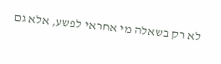לא רק בשאלה מי אחראי לפשע, אלא גם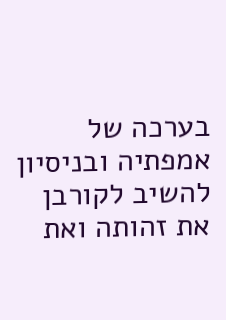בערכה של אמפתיה ובניסיון להשיב לקורבן את זהותה ואת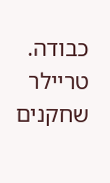כבודה.
טריילר
שחקנים